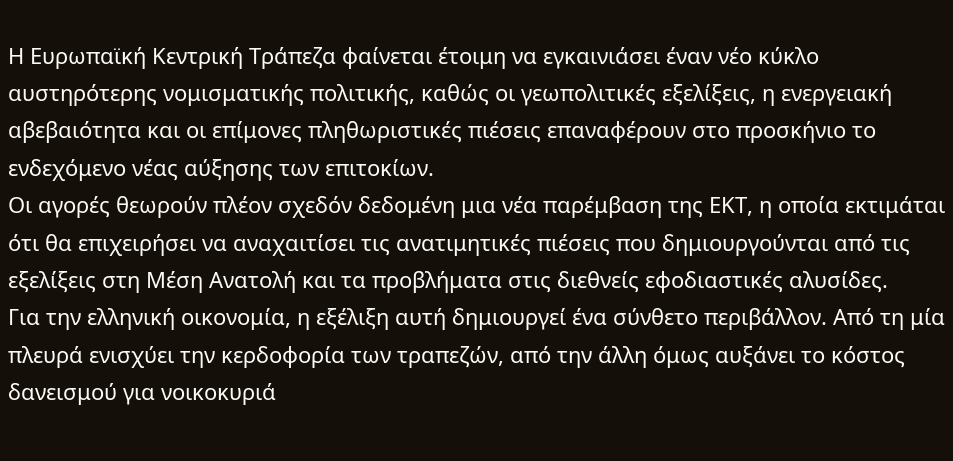Η Ευρωπαϊκή Κεντρική Τράπεζα φαίνεται έτοιμη να εγκαινιάσει έναν νέο κύκλο αυστηρότερης νομισματικής πολιτικής, καθώς οι γεωπολιτικές εξελίξεις, η ενεργειακή αβεβαιότητα και οι επίμονες πληθωριστικές πιέσεις επαναφέρουν στο προσκήνιο το ενδεχόμενο νέας αύξησης των επιτοκίων.
Οι αγορές θεωρούν πλέον σχεδόν δεδομένη μια νέα παρέμβαση της ΕΚΤ, η οποία εκτιμάται ότι θα επιχειρήσει να αναχαιτίσει τις ανατιμητικές πιέσεις που δημιουργούνται από τις εξελίξεις στη Μέση Ανατολή και τα προβλήματα στις διεθνείς εφοδιαστικές αλυσίδες.
Για την ελληνική οικονομία, η εξέλιξη αυτή δημιουργεί ένα σύνθετο περιβάλλον. Από τη μία πλευρά ενισχύει την κερδοφορία των τραπεζών, από την άλλη όμως αυξάνει το κόστος δανεισμού για νοικοκυριά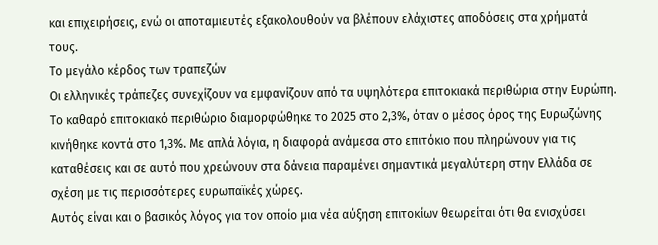και επιχειρήσεις, ενώ οι αποταμιευτές εξακολουθούν να βλέπουν ελάχιστες αποδόσεις στα χρήματά τους.
Το μεγάλο κέρδος των τραπεζών
Οι ελληνικές τράπεζες συνεχίζουν να εμφανίζουν από τα υψηλότερα επιτοκιακά περιθώρια στην Ευρώπη.
Το καθαρό επιτοκιακό περιθώριο διαμορφώθηκε το 2025 στο 2,3%, όταν ο μέσος όρος της Ευρωζώνης κινήθηκε κοντά στο 1,3%. Με απλά λόγια, η διαφορά ανάμεσα στο επιτόκιο που πληρώνουν για τις καταθέσεις και σε αυτό που χρεώνουν στα δάνεια παραμένει σημαντικά μεγαλύτερη στην Ελλάδα σε σχέση με τις περισσότερες ευρωπαϊκές χώρες.
Αυτός είναι και ο βασικός λόγος για τον οποίο μια νέα αύξηση επιτοκίων θεωρείται ότι θα ενισχύσει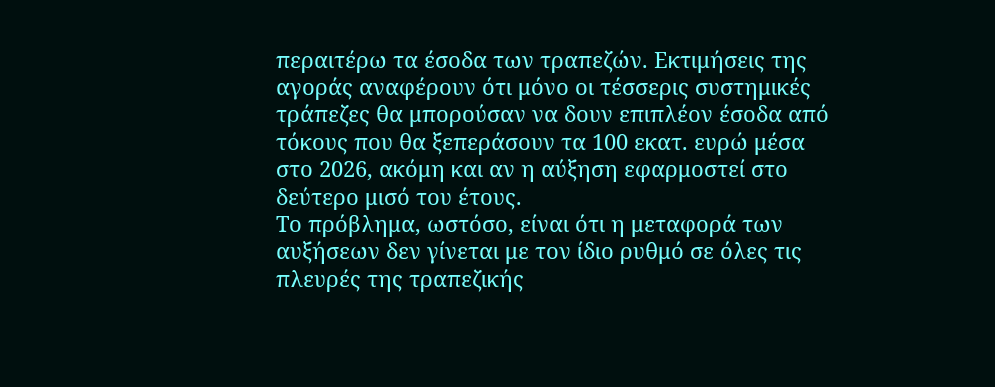περαιτέρω τα έσοδα των τραπεζών. Εκτιμήσεις της αγοράς αναφέρουν ότι μόνο οι τέσσερις συστημικές τράπεζες θα μπορούσαν να δουν επιπλέον έσοδα από τόκους που θα ξεπεράσουν τα 100 εκατ. ευρώ μέσα στο 2026, ακόμη και αν η αύξηση εφαρμοστεί στο δεύτερο μισό του έτους.
Το πρόβλημα, ωστόσο, είναι ότι η μεταφορά των αυξήσεων δεν γίνεται με τον ίδιο ρυθμό σε όλες τις πλευρές της τραπεζικής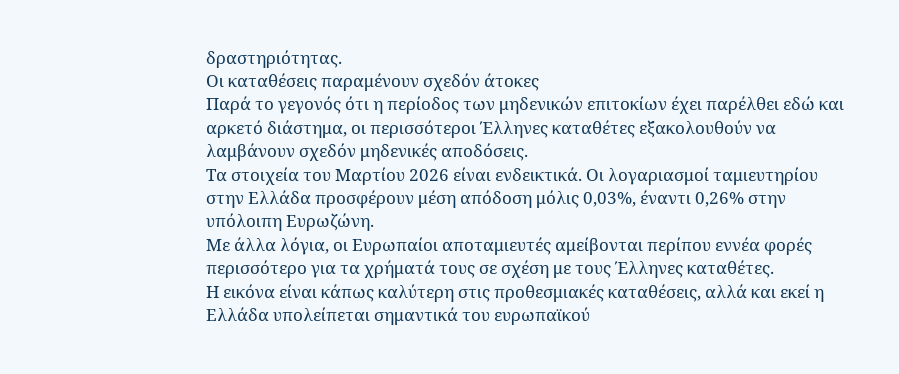δραστηριότητας.
Οι καταθέσεις παραμένουν σχεδόν άτοκες
Παρά το γεγονός ότι η περίοδος των μηδενικών επιτοκίων έχει παρέλθει εδώ και αρκετό διάστημα, οι περισσότεροι Έλληνες καταθέτες εξακολουθούν να λαμβάνουν σχεδόν μηδενικές αποδόσεις.
Τα στοιχεία του Μαρτίου 2026 είναι ενδεικτικά. Οι λογαριασμοί ταμιευτηρίου στην Ελλάδα προσφέρουν μέση απόδοση μόλις 0,03%, έναντι 0,26% στην υπόλοιπη Ευρωζώνη.
Με άλλα λόγια, οι Ευρωπαίοι αποταμιευτές αμείβονται περίπου εννέα φορές περισσότερο για τα χρήματά τους σε σχέση με τους Έλληνες καταθέτες.
Η εικόνα είναι κάπως καλύτερη στις προθεσμιακές καταθέσεις, αλλά και εκεί η Ελλάδα υπολείπεται σημαντικά του ευρωπαϊκού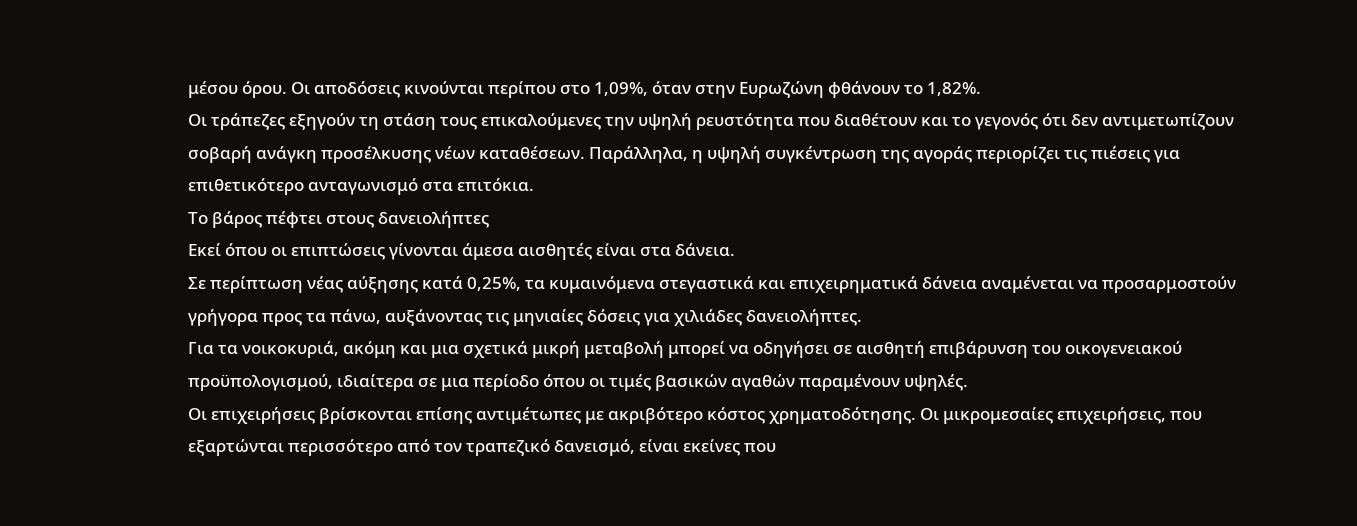μέσου όρου. Οι αποδόσεις κινούνται περίπου στο 1,09%, όταν στην Ευρωζώνη φθάνουν το 1,82%.
Οι τράπεζες εξηγούν τη στάση τους επικαλούμενες την υψηλή ρευστότητα που διαθέτουν και το γεγονός ότι δεν αντιμετωπίζουν σοβαρή ανάγκη προσέλκυσης νέων καταθέσεων. Παράλληλα, η υψηλή συγκέντρωση της αγοράς περιορίζει τις πιέσεις για επιθετικότερο ανταγωνισμό στα επιτόκια.
Το βάρος πέφτει στους δανειολήπτες
Εκεί όπου οι επιπτώσεις γίνονται άμεσα αισθητές είναι στα δάνεια.
Σε περίπτωση νέας αύξησης κατά 0,25%, τα κυμαινόμενα στεγαστικά και επιχειρηματικά δάνεια αναμένεται να προσαρμοστούν γρήγορα προς τα πάνω, αυξάνοντας τις μηνιαίες δόσεις για χιλιάδες δανειολήπτες.
Για τα νοικοκυριά, ακόμη και μια σχετικά μικρή μεταβολή μπορεί να οδηγήσει σε αισθητή επιβάρυνση του οικογενειακού προϋπολογισμού, ιδιαίτερα σε μια περίοδο όπου οι τιμές βασικών αγαθών παραμένουν υψηλές.
Οι επιχειρήσεις βρίσκονται επίσης αντιμέτωπες με ακριβότερο κόστος χρηματοδότησης. Οι μικρομεσαίες επιχειρήσεις, που εξαρτώνται περισσότερο από τον τραπεζικό δανεισμό, είναι εκείνες που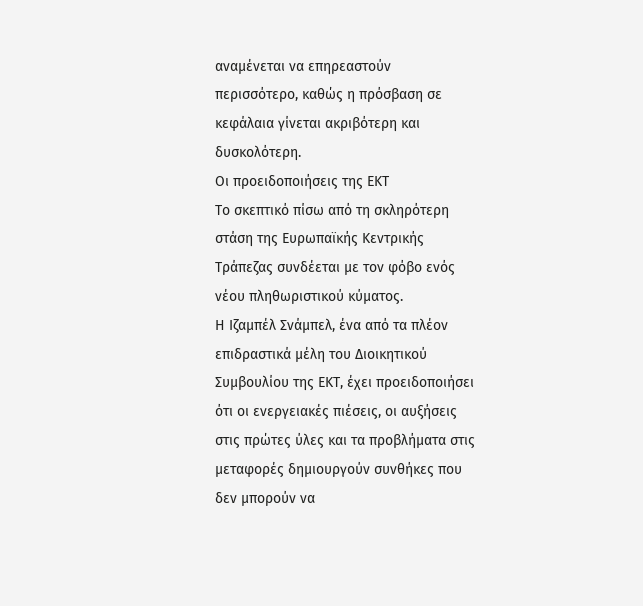αναμένεται να επηρεαστούν περισσότερο, καθώς η πρόσβαση σε κεφάλαια γίνεται ακριβότερη και δυσκολότερη.
Οι προειδοποιήσεις της ΕΚΤ
Το σκεπτικό πίσω από τη σκληρότερη στάση της Ευρωπαϊκής Κεντρικής Τράπεζας συνδέεται με τον φόβο ενός νέου πληθωριστικού κύματος.
Η Ιζαμπέλ Σνάμπελ, ένα από τα πλέον επιδραστικά μέλη του Διοικητικού Συμβουλίου της ΕΚΤ, έχει προειδοποιήσει ότι οι ενεργειακές πιέσεις, οι αυξήσεις στις πρώτες ύλες και τα προβλήματα στις μεταφορές δημιουργούν συνθήκες που δεν μπορούν να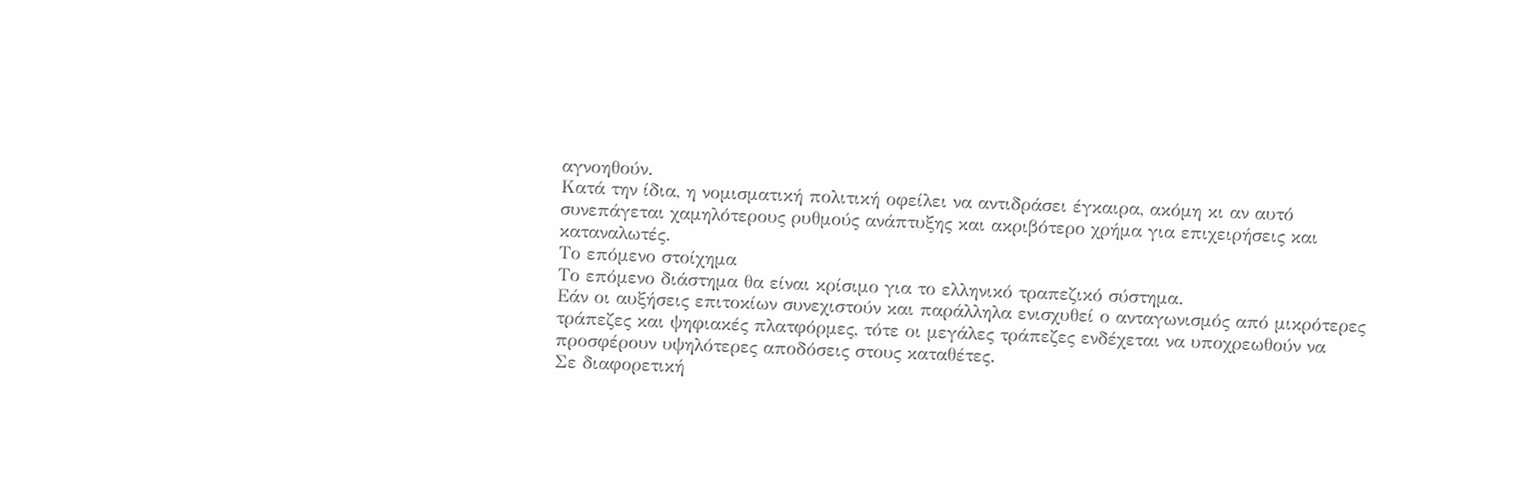αγνοηθούν.
Κατά την ίδια, η νομισματική πολιτική οφείλει να αντιδράσει έγκαιρα, ακόμη κι αν αυτό συνεπάγεται χαμηλότερους ρυθμούς ανάπτυξης και ακριβότερο χρήμα για επιχειρήσεις και καταναλωτές.
Το επόμενο στοίχημα
Το επόμενο διάστημα θα είναι κρίσιμο για το ελληνικό τραπεζικό σύστημα.
Εάν οι αυξήσεις επιτοκίων συνεχιστούν και παράλληλα ενισχυθεί ο ανταγωνισμός από μικρότερες τράπεζες και ψηφιακές πλατφόρμες, τότε οι μεγάλες τράπεζες ενδέχεται να υποχρεωθούν να προσφέρουν υψηλότερες αποδόσεις στους καταθέτες.
Σε διαφορετική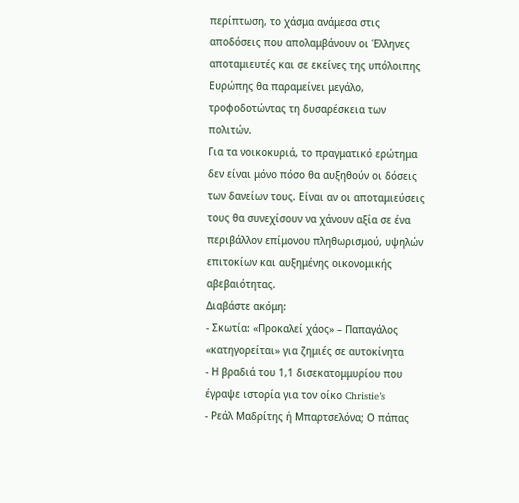περίπτωση, το χάσμα ανάμεσα στις αποδόσεις που απολαμβάνουν οι Έλληνες αποταμιευτές και σε εκείνες της υπόλοιπης Ευρώπης θα παραμείνει μεγάλο, τροφοδοτώντας τη δυσαρέσκεια των πολιτών.
Για τα νοικοκυριά, το πραγματικό ερώτημα δεν είναι μόνο πόσο θα αυξηθούν οι δόσεις των δανείων τους. Είναι αν οι αποταμιεύσεις τους θα συνεχίσουν να χάνουν αξία σε ένα περιβάλλον επίμονου πληθωρισμού, υψηλών επιτοκίων και αυξημένης οικονομικής αβεβαιότητας.
Διαβάστε ακόμη:
- Σκωτία: «Προκαλεί χάος» – Παπαγάλος «κατηγορείται» για ζημιές σε αυτοκίνητα
- Η βραδιά του 1,1 δισεκατομμυρίου που έγραψε ιστορία για τον οίκο Christie’s
- Ρεάλ Μαδρίτης ή Μπαρτσελόνα; Ο πάπας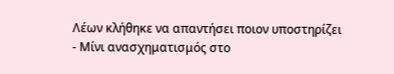Λέων κλήθηκε να απαντήσει ποιον υποστηρίζει
- Μίνι ανασχηματισμός στο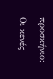προσκήνιο: Οι κενές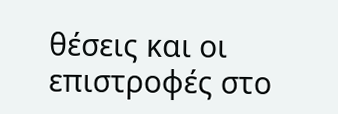θέσεις και οι επιστροφές στο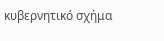κυβερνητικό σχήμα